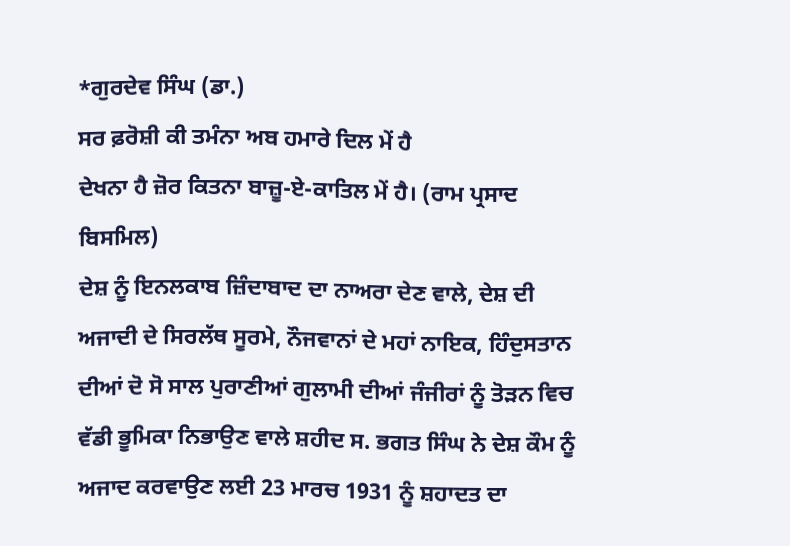*ਗੁਰਦੇਵ ਸਿੰਘ (ਡਾ.)
ਸਰ ਫ਼ਰੋਸ਼ੀ ਕੀ ਤਮੰਨਾ ਅਬ ਹਮਾਰੇ ਦਿਲ ਮੇਂ ਹੈ
ਦੇਖਨਾ ਹੈ ਜ਼ੋਰ ਕਿਤਨਾ ਬਾਜ਼ੂ-ਏ-ਕਾਤਿਲ ਮੇਂ ਹੈ। (ਰਾਮ ਪ੍ਰਸਾਦ ਬਿਸਮਿਲ)
ਦੇਸ਼ ਨੂੰ ਇਨਲਕਾਬ ਜ਼ਿੰਦਾਬਾਦ ਦਾ ਨਾਅਰਾ ਦੇਣ ਵਾਲੇ, ਦੇਸ਼ ਦੀ ਅਜਾਦੀ ਦੇ ਸਿਰਲੱਥ ਸੂਰਮੇ, ਨੌਜਵਾਨਾਂ ਦੇ ਮਹਾਂ ਨਾਇਕ, ਹਿੰਦੁਸਤਾਨ ਦੀਆਂ ਦੋ ਸੋ ਸਾਲ ਪੁਰਾਣੀਆਂ ਗੁਲਾਮੀ ਦੀਆਂ ਜੰਜੀਰਾਂ ਨੂੰ ਤੋੜਨ ਵਿਚ ਵੱਡੀ ਭੂਮਿਕਾ ਨਿਭਾਉਣ ਵਾਲੇ ਸ਼ਹੀਦ ਸ. ਭਗਤ ਸਿੰਘ ਨੇ ਦੇਸ਼ ਕੌਮ ਨੂੰ ਅਜਾਦ ਕਰਵਾਉਣ ਲਈ 23 ਮਾਰਚ 1931 ਨੂੰ ਸ਼ਹਾਦਤ ਦਾ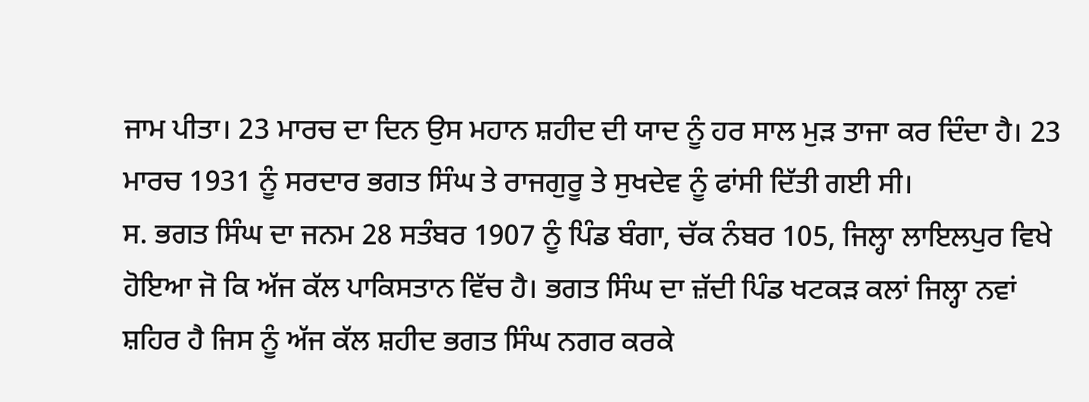ਜਾਮ ਪੀਤਾ। 23 ਮਾਰਚ ਦਾ ਦਿਨ ਉਸ ਮਹਾਨ ਸ਼ਹੀਦ ਦੀ ਯਾਦ ਨੂੰ ਹਰ ਸਾਲ ਮੁੜ ਤਾਜਾ ਕਰ ਦਿੰਦਾ ਹੈ। 23 ਮਾਰਚ 1931 ਨੂੰ ਸਰਦਾਰ ਭਗਤ ਸਿੰਘ ਤੇ ਰਾਜਗੁਰੂ ਤੇ ਸੁਖਦੇਵ ਨੂੰ ਫਾਂਸੀ ਦਿੱਤੀ ਗਈ ਸੀ।
ਸ. ਭਗਤ ਸਿੰਘ ਦਾ ਜਨਮ 28 ਸਤੰਬਰ 1907 ਨੂੰ ਪਿੰਡ ਬੰਗਾ, ਚੱਕ ਨੰਬਰ 105, ਜਿਲ੍ਹਾ ਲਾਇਲਪੁਰ ਵਿਖੇ ਹੋਇਆ ਜੋ ਕਿ ਅੱਜ ਕੱਲ ਪਾਕਿਸਤਾਨ ਵਿੱਚ ਹੈ। ਭਗਤ ਸਿੰਘ ਦਾ ਜ਼ੱਦੀ ਪਿੰਡ ਖਟਕੜ ਕਲਾਂ ਜਿਲ੍ਹਾ ਨਵਾਂ ਸ਼ਹਿਰ ਹੈ ਜਿਸ ਨੂੰ ਅੱਜ ਕੱਲ ਸ਼ਹੀਦ ਭਗਤ ਸਿੰਘ ਨਗਰ ਕਰਕੇ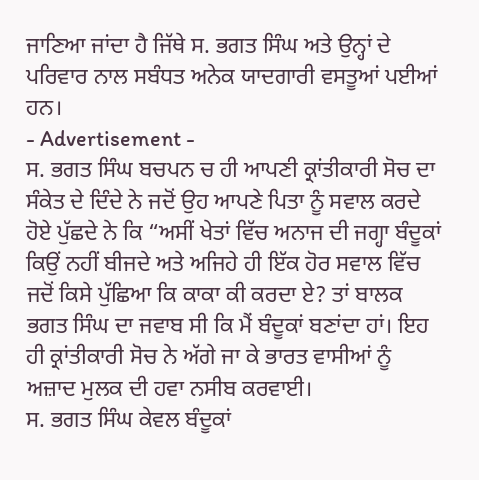ਜਾਣਿਆ ਜਾਂਦਾ ਹੈ ਜਿੱਥੇ ਸ. ਭਗਤ ਸਿੰਘ ਅਤੇ ਉਨ੍ਹਾਂ ਦੇ ਪਰਿਵਾਰ ਨਾਲ ਸਬੰਧਤ ਅਨੇਕ ਯਾਦਗਾਰੀ ਵਸਤੂਆਂ ਪਈਆਂ ਹਨ।
- Advertisement -
ਸ. ਭਗਤ ਸਿੰਘ ਬਚਪਨ ਚ ਹੀ ਆਪਣੀ ਕ੍ਰਾਂਤੀਕਾਰੀ ਸੋਚ ਦਾ ਸੰਕੇਤ ਦੇ ਦਿੰਦੇ ਨੇ ਜਦੋਂ ਉਹ ਆਪਣੇ ਪਿਤਾ ਨੂੰ ਸਵਾਲ ਕਰਦੇ ਹੋਏ ਪੁੱਛਦੇ ਨੇ ਕਿ “ਅਸੀਂ ਖੇਤਾਂ ਵਿੱਚ ਅਨਾਜ ਦੀ ਜਗ੍ਹਾ ਬੰਦੂਕਾਂ ਕਿਉਂ ਨਹੀਂ ਬੀਜਦੇ ਅਤੇ ਅਜਿਹੇ ਹੀ ਇੱਕ ਹੋਰ ਸਵਾਲ ਵਿੱਚ ਜਦੋਂ ਕਿਸੇ ਪੁੱਛਿਆ ਕਿ ਕਾਕਾ ਕੀ ਕਰਦਾ ਏ? ਤਾਂ ਬਾਲਕ ਭਗਤ ਸਿੰਘ ਦਾ ਜਵਾਬ ਸੀ ਕਿ ਮੈਂ ਬੰਦੂਕਾਂ ਬਣਾਂਦਾ ਹਾਂ। ਇਹ ਹੀ ਕ੍ਰਾਂਤੀਕਾਰੀ ਸੋਚ ਨੇ ਅੱਗੇ ਜਾ ਕੇ ਭਾਰਤ ਵਾਸੀਆਂ ਨੂੰ ਅਜ਼ਾਦ ਮੁਲਕ ਦੀ ਹਵਾ ਨਸੀਬ ਕਰਵਾਈ।
ਸ. ਭਗਤ ਸਿੰਘ ਕੇਵਲ ਬੰਦੂਕਾਂ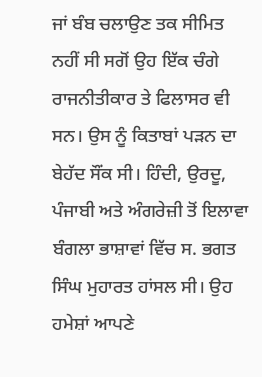ਜਾਂ ਬੰਬ ਚਲਾਉਣ ਤਕ ਸੀਮਿਤ ਨਹੀਂ ਸੀ ਸਗੋਂ ਉਹ ਇੱਕ ਚੰਗੇ ਰਾਜਨੀਤੀਕਾਰ ਤੇ ਫਿਲਾਸਰ ਵੀ ਸਨ। ਉਸ ਨੂੰ ਕਿਤਾਬਾਂ ਪੜਨ ਦਾ ਬੇਹੱਦ ਸੌਂਕ ਸੀ। ਹਿੰਦੀ, ਉਰਦੂ, ਪੰਜਾਬੀ ਅਤੇ ਅੰਗਰੇਜ਼ੀ ਤੋਂ ਇਲਾਵਾ ਬੰਗਲਾ ਭਾਸ਼ਾਵਾਂ ਵਿੱਚ ਸ. ਭਗਤ ਸਿੰਘ ਮੁਹਾਰਤ ਹਾਂਸਲ ਸੀ। ਉਹ ਹਮੇਸ਼ਾਂ ਆਪਣੇ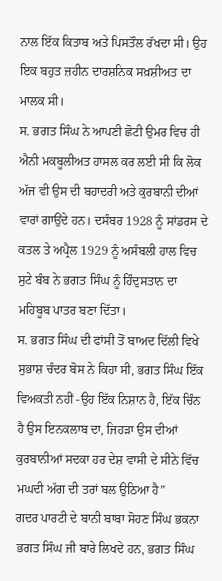ਨਾਲ ਇੱਕ ਕਿਤਾਬ ਅਤੇ ਪਿਸਤੌਲ ਰੱਖਦਾ ਸੀ। ਉਹ ਇਕ ਬਹੁਤ ਜ਼ਹੀਨ ਦਾਰਸ਼ਨਿਕ ਸਖ਼ਸ਼ੀਅਤ ਦਾ ਮਾਲਕ ਸੀ।
ਸ. ਭਗਤ ਸਿੰਘ ਨੇ ਆਪਣੀ ਛੋਟੀ ਉਮਰ ਵਿਚ ਹੀ ਐਨੀ ਮਕਬੂਲੀਅਤ ਹਾਸਲ ਕਰ ਲਈ ਸੀ ਕਿ ਲੋਕ ਅੱਜ ਵੀ ਉਸ ਦੀ ਬਹਾਦਰੀ ਅਤੇ ਕੁਰਬਾਨੀ ਦੀਆਂ ਵਾਰਾਂ ਗਾਉਂਦੇ ਹਨ। ਦਸੰਬਰ 1928 ਨੂੰ ਸਾਂਡਰਸ ਦੇ ਕਤਲ ਤੇ ਅਪ੍ਰੈਲ 1929 ਨੂੰ ਅਸੰਬਲੀ ਹਾਲ ਵਿਚ ਸੁਟੇ ਬੰਬ ਨੇ ਭਗਤ ਸਿੰਘ ਨੂੰ ਹਿੰਦੁਸਤਾਨ ਦਾ ਮਹਿਬੂਬ ਪਾਤਰ ਬਣਾ ਦਿੱਤਾ।
ਸ. ਭਗਤ ਸਿੰਘ ਦੀ ਫਾਂਸੀ ਤੋਂ ਬਾਅਦ ਦਿੱਲੀ ਵਿਖੇ ਸੁਭਾਸ਼ ਚੰਦਰ ਬੋਸ ਨੇ ਕਿਹਾ ਸੀ, ਭਗਤ ਸਿੰਘ ਇੱਕ ਵਿਅਕਤੀ ਨਹੀਂ -ਉਹ ਇੱਕ ਨਿਸ਼ਾਨ ਹੈ, ਇੱਕ ਚਿੰਨ ਹੈ ਉਸ ਇਨਕਲਾਬ ਦਾ, ਜਿਹੜਾ ਉਸ ਦੀਆਂ ਕੁਰਬਾਨੀਆਂ ਸਦਕਾ ਹਰ ਦੇਸ਼ ਵਾਸੀ ਦੇ ਸੀਨੇ ਵਿੱਚ ਮਘਦੀ ਅੱਗ ਦੀ ਤਰਾਂ ਬਲ ਉਠਿਆ ਹੈ”
ਗਦਰ ਪਾਰਟੀ ਦੇ ਬਾਨੀ ਬਾਬਾ ਸੋਹਣ ਸਿੰਘ ਭਕਨਾ ਭਗਤ ਸਿੰਘ ਜੀ ਬਾਰੇ ਲਿਖਦੇ ਹਨ, ਭਗਤ ਸਿੰਘ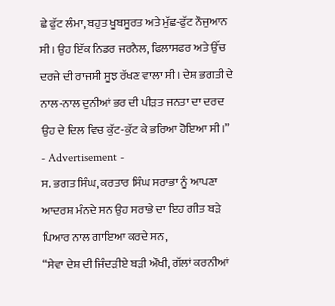ਛੇ ਫੁੱਟ ਲੰਮਾ, ਬਹੁਤ ਖੂਬਸੂਰਤ ਅਤੇ ਮੁੱਛ-ਫੁੱਟ ਨੌਜੁਆਨ ਸੀ। ਉਹ ਇੱਕ ਨਿਡਰ ਜਰਨੈਲ, ਫਿਲਾਸਫਰ ਅਤੇ ਉੱਚ ਦਰਜੇ ਦੀ ਰਾਜਸੀ ਸੂਝ ਰੱਖਣ ਵਾਲਾ ਸੀ। ਦੇਸ਼ ਭਗਤੀ ਦੇ ਨਾਲ-ਨਾਲ ਦੁਨੀਆਂ ਭਰ ਦੀ ਪੀੜਤ ਜਨਤਾ ਦਾ ਦਰਦ ਉਹ ਦੇ ਦਿਲ ਵਿਚ ਕੁੱਟ-ਕੁੱਟ ਕੇ ਭਰਿਆ ਹੋਇਆ ਸੀ।”
- Advertisement -
ਸ. ਭਗਤ ਸਿੰਘ, ਕਰਤਾਰ ਸਿੰਘ ਸਰਾਭਾ ਨੂੰ ਆਪਣਾ ਆਦਰਸ਼ ਮੰਨਦੇ ਸਨ ਉਹ ਸਰਾਭੇ ਦਾ ਇਹ ਗੀਤ ਬੜੇ ਪਿਆਰ ਨਾਲ ਗਾਇਆ ਕਰਦੇ ਸਨ,
“ਸੇਵਾ ਦੇਸ਼ ਦੀ ਜਿੰਦੜੀਏ ਬੜੀ ਔਖੀ, ਗੱਲਾਂ ਕਰਨੀਆਂ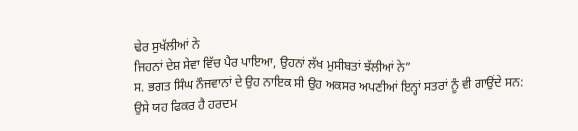ਢੇਰ ਸੁਖੱਲੀਆਂ ਨੇ
ਜਿਹਨਾਂ ਦੇਸ਼ ਸੇਵਾ ਵਿੱਚ ਪੈਰ ਪਾਇਆ, ਉਹਨਾਂ ਲੱਖ ਮੁਸੀਬਤਾਂ ਝੱਲੀਆਂ ਨੇ”
ਸ. ਭਗਤ ਸਿੰਘ ਨੌਜਵਾਨਾਂ ਦੇ ਉਹ ਨਾਇਕ ਸੀ ਉਹ ਅਕਸਰ ਅਪਣੀਆਂ ਇਨ੍ਹਾਂ ਸਤਰਾਂ ਨੂੰ ਵੀ ਗਾਉਂਦੇ ਸਨ:
ਉਸੇ ਯਹ ਫਿਕਰ ਹੈ ਹਰਦਮ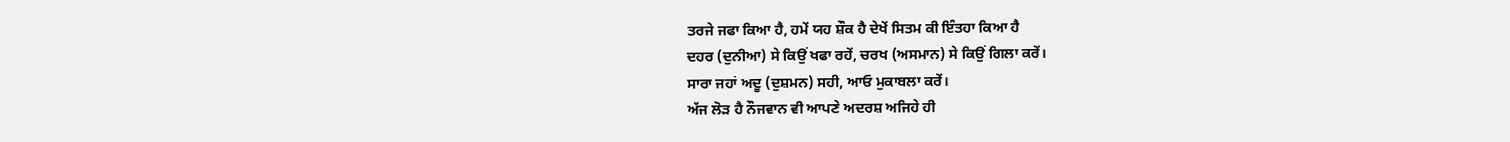ਤਰਜੇ ਜਫਾ ਕਿਆ ਹੈ, ਹਮੇਂ ਯਹ ਸ਼ੌਕ ਹੈ ਦੇਖੇਂ ਸਿਤਮ ਕੀ ਇੰਤਹਾ ਕਿਆ ਹੈ
ਦਹਰ (ਦੁਨੀਆ) ਸੇ ਕਿਉਂ ਖਫਾ ਰਹੇਂ, ਚਰਖ (ਅਸਮਾਨ) ਸੇ ਕਿਉਂ ਗਿਲਾ ਕਰੇਂ।
ਸਾਰਾ ਜਹਾਂ ਅਦੂ (ਦੁਸ਼ਮਨ) ਸਹੀ, ਆਓ ਮੁਕਾਬਲਾ ਕਰੇਂ।
ਅੱਜ ਲੋੜ ਹੈ ਨੌਜਵਾਨ ਵੀ ਆਪਣੇ ਅਦਰਸ਼ ਅਜਿਹੇ ਹੀ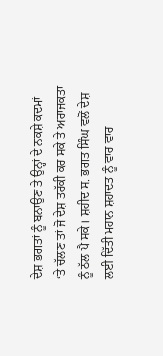ਦੇਸ਼ ਭਗਤਾਂ ਨੂੰ ਬਨਾਉਣ ਤੇ ਉਨ੍ਹਾਂ ਦੇ ਨਕਸ਼ੇ ਕਦਮਾਂ ‘ਤੇ ਚੱਲਣ ਤਾਂ ਜੋ ਦੇਸ਼ ਤਰੱਕੀ ਕਰ ਸਕੇ ਤੇ ਅਰਾਜਕਤਾ ਨੂੰ ਠੱਲ ਪੈ ਸਕੇ। ਸ਼ਹੀਦ ਸ. ਭਗਤ ਸਿੰਘ ਵਲੋਂ ਦੇਸ਼ ਲਈ ਦਿੱਤੀ ਮਹਾਨ ਸ਼ਹਾਦਤ ਨੂੰ ਵਾਰ ਵਾਰ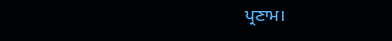ਪ੍ਰਣਾਮ।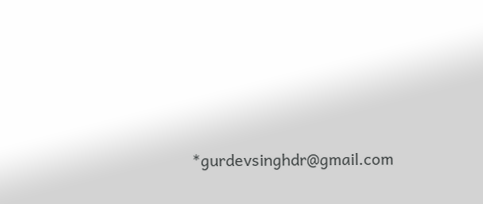*gurdevsinghdr@gmail.com